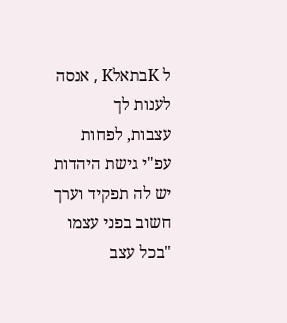ל KבתאלK , אנסה לענות לך
עצבות, לפחות עפ"י גישת היהדות יש לה תפקיד וערך חשוב בפני עצמו "בכל עצב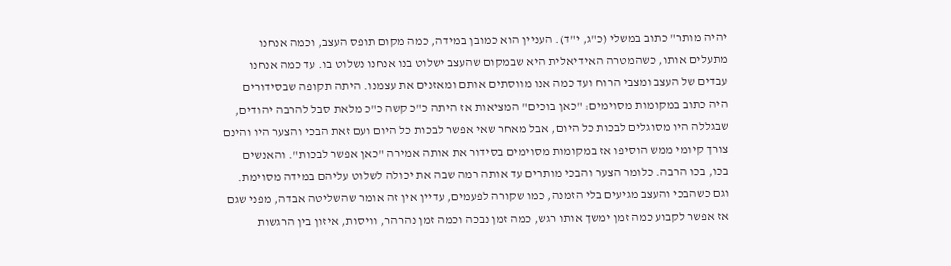יהיה מותר" כתוב במשלי (כ"ג, י"ד). העניין הוא כמובן במידה, כמה מקום תופס העצב, וכמה אנחנו מתעלים אותו, כשהמטרה האידיאלית היא שבמקום שהעצב ישלוט בנו אנחנו נשלוט בו. עד כמה אנחנו עבדים של העצב ומצבי הרוח ועד כמה אנו מווסתים אותם ומאזנים את עצמנו. היתה תקופה שבסידורים היה כתוב במקומות מסוימים: "כאן בוכים" המציאות אז היתה כ"כ קשה כ"כ מלאת סבל להרבה יהודים, שבגללה היו מסוגלים לבכות כל היום, אבל מאחר שאי אפשר לבכות כל היום ועם זאת הבכי והצער היו והינם צורך קיומי ממש הוסיפו אז במקומות מסוימים בסידור את אותה אמירה "כאן אפשר לבכות". והאנשים בכו, בכו הרבה. כלומר הצער והבכי מותרים עד אותה רמה שבה את יכולה לשלוט עליהם במידה מסוימת. וגם כשהבכי והעצב מגיעים בלי הזמנה, כמו שקורה לפעמים, עדיין אין זה אומר שהשליטה אבדה, מפני שגם אז אפשר לקבוע כמה זמן ימשך אותו רגש, כמה זמן נבכה וכמה זמן נהרהר, וויסות, איזון בין הרגשות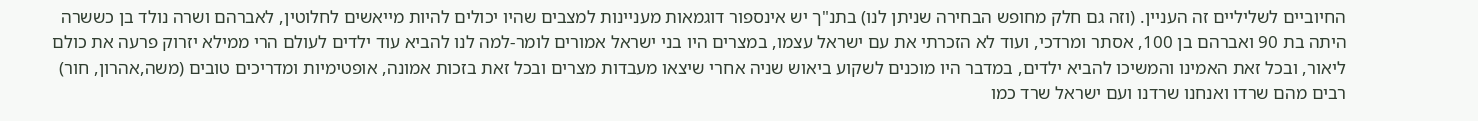החיוביים לשליליים זה העניין. (וזה גם חלק מחופש הבחירה שניתן לנו) בתנ"ך יש אינספור דוגמאות מעניינות למצבים שהיו יכולים להיות מייאשים לחלוטין, לאברהם ושרה נולד בן כששרה היתה בת 90 ואברהם בן 100, אסתר ומרדכי, ועוד לא הזכרתי את עם ישראל עצמו, במצרים היו בני ישראל אמורים לומר-למה לנו להביא עוד ילדים לעולם הרי ממילא יזרוק פרעה את כולם ליאור, ובכל זאת האמינו והמשיכו להביא ילדים, במדבר היו מוכנים לשקוע ביאוש שניה אחרי שיצאו מעבדות מצרים ובכל זאת בזכות אמונה, אופטימיות ומדריכים טובים (משה,אהרון, חור) רבים מהם שרדו ואנחנו שרדנו ועם ישראל שרד כמו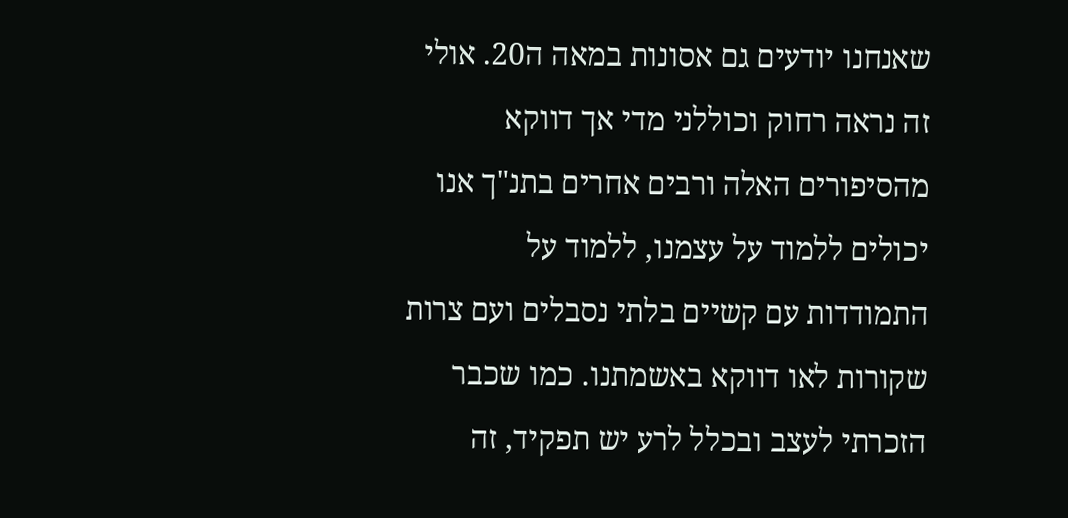שאנחנו יודעים גם אסונות במאה ה20. אולי זה נראה רחוק וכוללני מדי אך דווקא מהסיפורים האלה ורבים אחרים בתנ"ך אנו יכולים ללמוד על עצמנו, ללמוד על התמודדות עם קשיים בלתי נסבלים ועם צרות שקורות לאו דווקא באשמתנו. כמו שכבר הזכרתי לעצב ובכלל לרע יש תפקיד, זה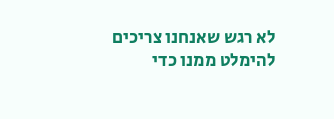לא רגש שאנחנו צריכים להימלט ממנו כדי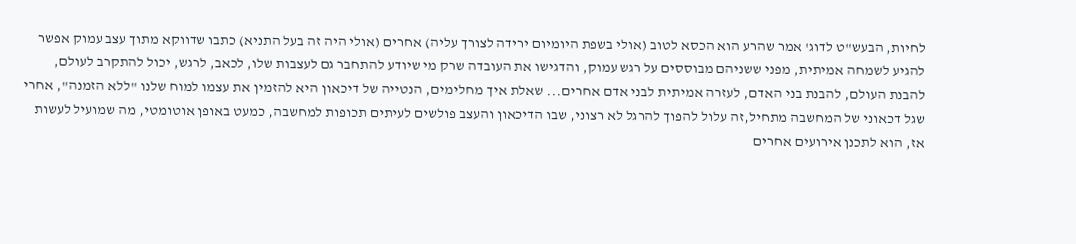לחיות, הבעש"ט לדוג' אמר שהרע הוא הכסא לטוב (אולי בשפת היומיום ירידה לצורך עליה) אחרים (אולי היה זה בעל התניא) כתבו שדווקא מתוך עצב עמוק אפשר להגיע לשמחה אמיתית, מפני ששניהם מבוססים על רגש עמוק, והדגישו את העובדה שרק מי שיודע להתחבר גם לעצבות שלו, לכאב, לרגש, יכול להתקרב לעולם, להבנת העולם, להבנת בני האדם, לעזרה אמיתית לבני אדם אחרים... שאלת איך מחלימים, הנטייה של דיכאון היא להזמין את עצמו למוח שלנו "ללא הזמנה", אחרי שגל דכאוני של המחשבה מתחיל,זה עלול להפוך להרגל לא רצוני, שבו הדיכאון והעצב פולשים לעיתים תכופות למחשבה, כמעט באופן אוטומטי, מה שמועיל לעשות אז, הוא לתכנן אירועים אחרים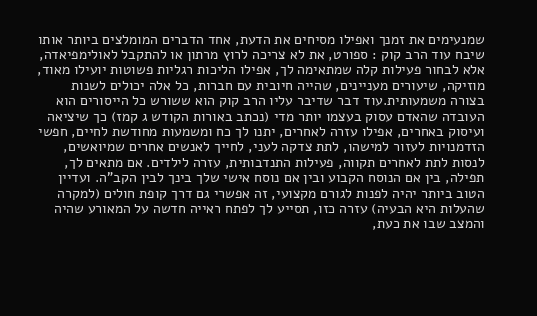שמנעימים את זמנך ואפילו מסיחים את הדעת, אחד הדברים המומלצים ביותר אותו שיבח עוד הרב קוק : ספורט, את לא צריכה לרוץ מרתון או להתקבל לאולימפיאדה, אלא לבחור פעילות קלה שמתאימה לך, אפילו הליכות רגליות פשוטות יועילו מאוד, מוזיקה, שיעורים מעניינים, שהייה חיובית עם חברות, כל אלה יכולים לשנות בצורה משמעותית.עוד דבר שדיבר עליו הרב קוק הוא ששורש כל הייסורים הוא העובדה שהאדם עסוק בעצמו יותר מדי (נכתב באורות הקודש ג קמז) כך שיציאה ועיסוק באחרים, אפילו עזרה לאחרים, יתנו לך כח ומשמעות מחודשת לחיים, חפשי הזדמנויות לעזור למישהו, לתת צדקה לעני, לחייך לאנשים אחרים שמיואשים, לנסות לתת לאחרים תקווה, פעילות התנדבותית, עזרה לילדים. אם מתאים לך, תפילה, בין אם הנוסח הקבוע ובין אם נוסח אישי שלך בינך לבין הקב"ה. ועדיין הטוב ביותר יהיה לפנות לגורם מקצועי, זה אפשרי גם דרך קופת חולים (למקרה שהעלות היא הבעיה) עזרה כזו, תסייע לך לפתח ראייה חדשה על המאורע שהיה והמצב שבו את כעת,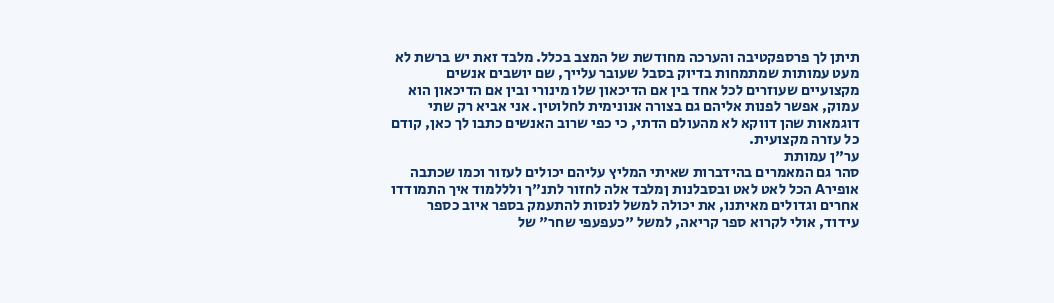תיתן לך פרספקטיבה והערכה מחודשת של המצב בכלל. מלבד זאת יש ברשת לא מעט עמותות שמתמחות בדיוק בסבל שעובר עלייך, שם יושבים אנשים מקצועיים שעוזרים לכל אחד בין אם הדיכאון שלו מינורי ובין אם הדיכאון הוא עמוק, אפשר לפנות אליהם גם בצורה אנונימית לחלוטין. אני אביא רק שתי דוגמאות שהן דווקא לא מהעולם הדתי, כי כפי שרוב האנשים כתבו לך כאן, קודם כל עזרה מקצועית.
ער"ן עמותת
סהר גם המאמרים בהידברות שאיתי המליץ עליהם יכולים לעזור וכמו שכתבה אופירA הכל לאט לאט ובסבלנות ןמלבד אלה לחזור לתנ"ך ולללמוד איך התמודדו אחרים וגדולים מאיתנו, את יכולה למשל לנסות להתעמק בספר איוב כספר עידוד, אולי לקרוא ספר קריאה, למשל "כעפעפי שחר" של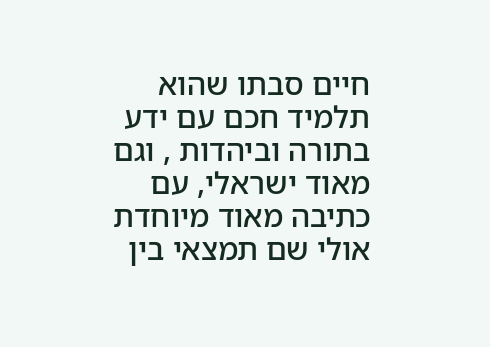חיים סבתו שהוא תלמיד חכם עם ידע בתורה וביהדות , וגם מאוד ישראלי, עם כתיבה מאוד מיוחדת אולי שם תמצאי בין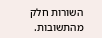השורות חלק מהתשובות.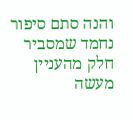והנה סתם סיפור נחמד שמסביר חלק מהעניין
מעשה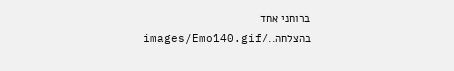ברוחני אחד בהצלחה../images/Emo140.gif